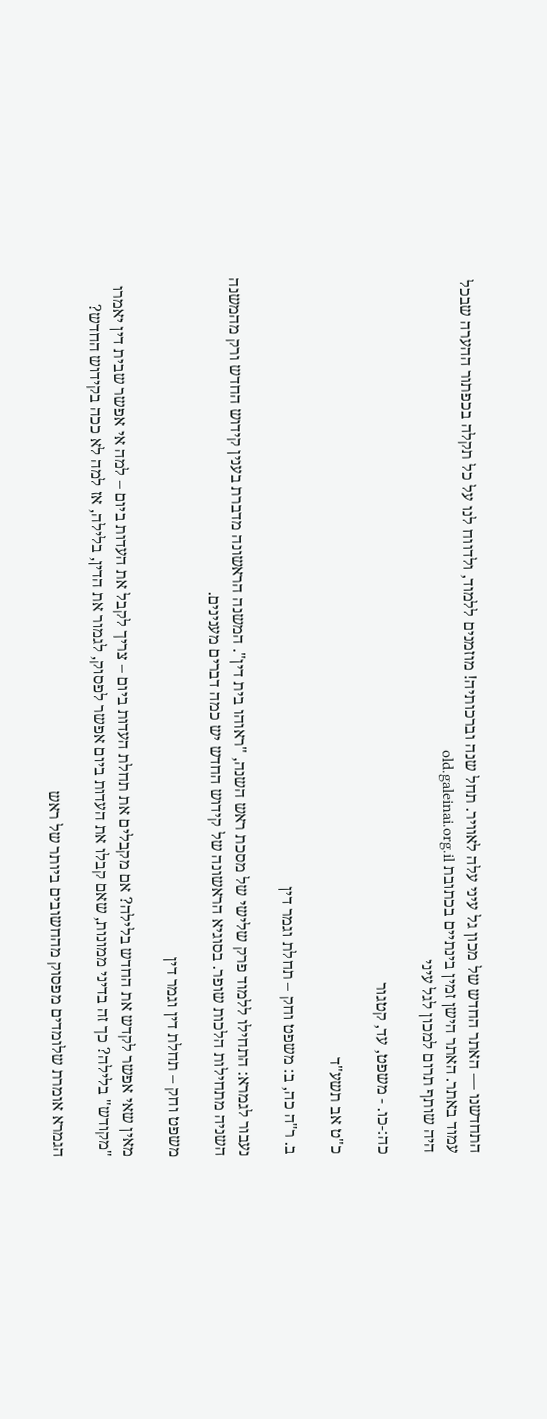התחדשנו — האתר החדש של מכון גל עיני עלה לאוויר. תחל שנה וברכותיה! מוזמנים ללמוד, ולדווח לנו על כל תקלה בכפתור ההערה שבכל עמוד באתר. האתר הישן זמין בינתיים בכתובת old.galeinai.org.il
היה שותף תרום למכון לגל עיני

כה:-כו. - משפט, עד, קטגור

כ"ט אב תשע"ד

ב. ר"ה כה, ב: משפט וחק – תחלת וגמר דין

נעבור לגמרא: התחילו ללמוד פרק שלישי של מסכת ראש השנה, "ראוהו בית דין". המשנה הראשונה מדברת בענין קידוש החדש ורק מהמשנה השניה מתחילות הלכות שופר. בסוגיא הראשונה של קידוש החדש יש כמה דברים מענינים.

משפט וחק – תחלת דין וגמר דין

מאין שאי אפשר לקדש את החדש בלילה? אם מקבלים את תחלת העדות ביום – צריך לקבל את העדות ביום – למה אי אפשר שבית דין יאמרו "מקודש" בלילה? כך זה בדיני ממונות, שאם קבלו את העדות ביום אפשר לפסוק, לגמור את הדין, בלילה, אז למה לא ככה בקידוש החדש?

הגמרא אומרת שלומדים מפסוק מהחשובים ביותר של ראש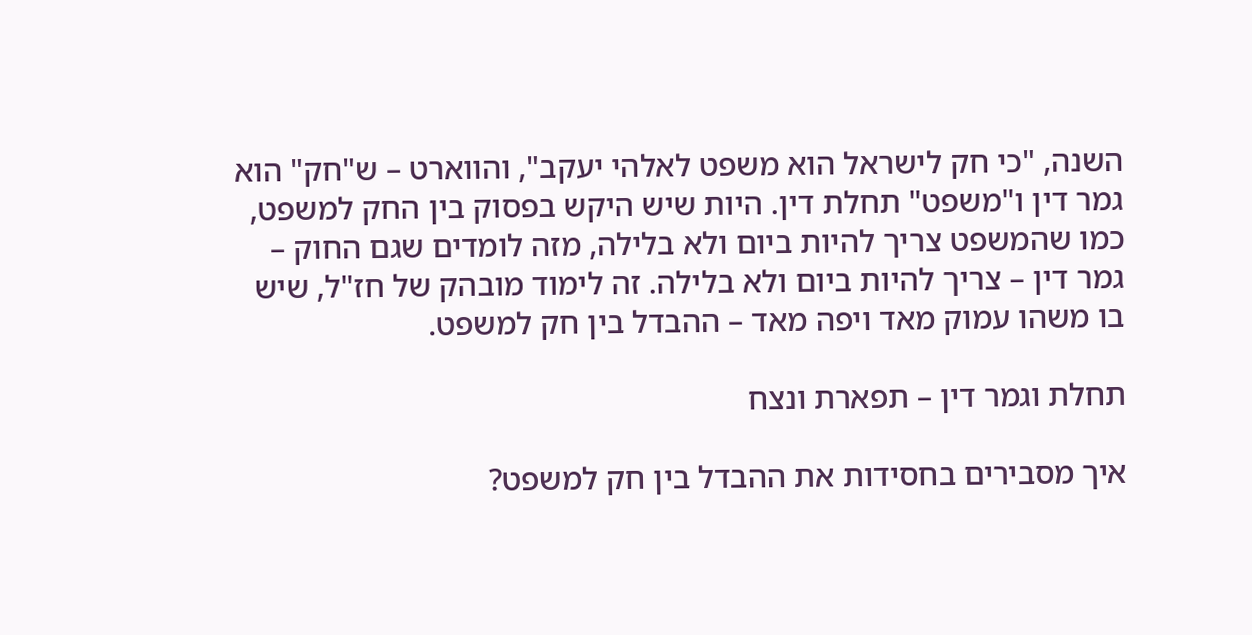השנה, "כי חק לישראל הוא משפט לאלהי יעקב", והווארט – ש"חק" הוא גמר דין ו"משפט" תחלת דין. היות שיש היקש בפסוק בין החק למשפט, כמו שהמשפט צריך להיות ביום ולא בלילה, מזה לומדים שגם החוק – גמר דין – צריך להיות ביום ולא בלילה. זה לימוד מובהק של חז"ל, שיש בו משהו עמוק מאד ויפה מאד – ההבדל בין חק למשפט.

תחלת וגמר דין – תפארת ונצח

איך מסבירים בחסידות את ההבדל בין חק למשפט?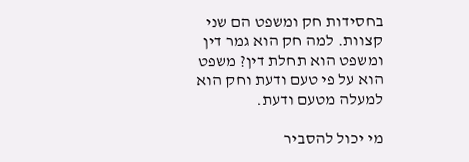בחסידות חק ומשפט הם שני קצוות. למה חק הוא גמר דין ומשפט הוא תחלת דין? משפט הוא על פי טעם ודעת וחק הוא למעלה מטעם ודעת.

מי יכול להסביר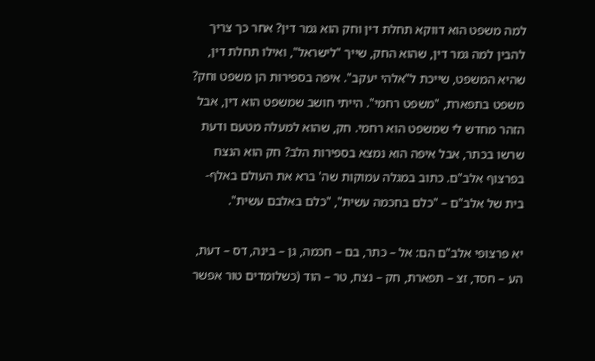למה משפט הוא דווקא תחלת דין וחק הוא גמר דין? אחר כך צריך להבין למה גמר דין, שהוא החק, שייך "לישראל", ואילו תחלת דין, שהיא המשפט, שייכת ל"אלהי יעקב". איפה בספירות הן משפט וחק? משפט בתפארת, "משפט רחמי". הייתי חושב שמשפט הוא דין, אבל הזהר מחדש לי שמשפט הוא רחמי. חק, שהוא למעלה מטעם ודעת שרשו בכתר, אבל איפה הוא נמצא בספירות הלב? חק הוא הנצח בפרצוף אלב"ם. כתוב במגלה עמוקות שה' ברא את העולם באלף-בית של אלב"ם – "כלם בחכמה עשית", "כלם באלבם עשית".

יא פרצופי אלב"ם הם: אל – כתר, בם – חכמה, גן – בינה, דס – דעת, הע – חסד, זצ – תפארת, חק – נצח, טר – הוד (כשלומדים טור אפשר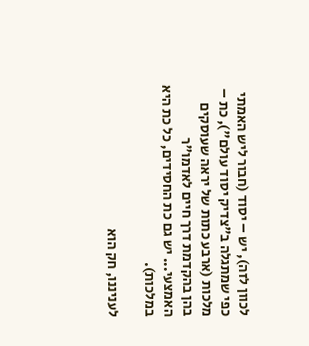לכוון לזה), יש – יסוד (חבור ליש האמתי כפי שמתגלה ב"צדיק יסוד עולם"), כת – מלכות (ארבע כתות של יראה שעוסקים בהן בהקדמת דרך חיים לאדמו"ר האמצעי... יש גם כת החסידים, כל כת היא במלכות).

לעניננו, חק הוא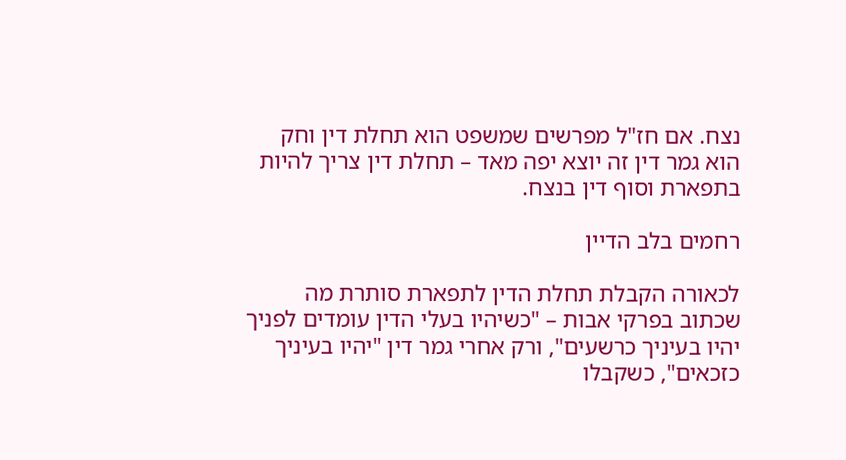נצח. אם חז"ל מפרשים שמשפט הוא תחלת דין וחק הוא גמר דין זה יוצא יפה מאד – תחלת דין צריך להיות בתפארת וסוף דין בנצח.

רחמים בלב הדיין

לכאורה הקבלת תחלת הדין לתפארת סותרת מה שכתוב בפרקי אבות – "כשיהיו בעלי הדין עומדים לפניך יהיו בעיניך כרשעים", ורק אחרי גמר דין "יהיו בעיניך כזכאים", כשקבלו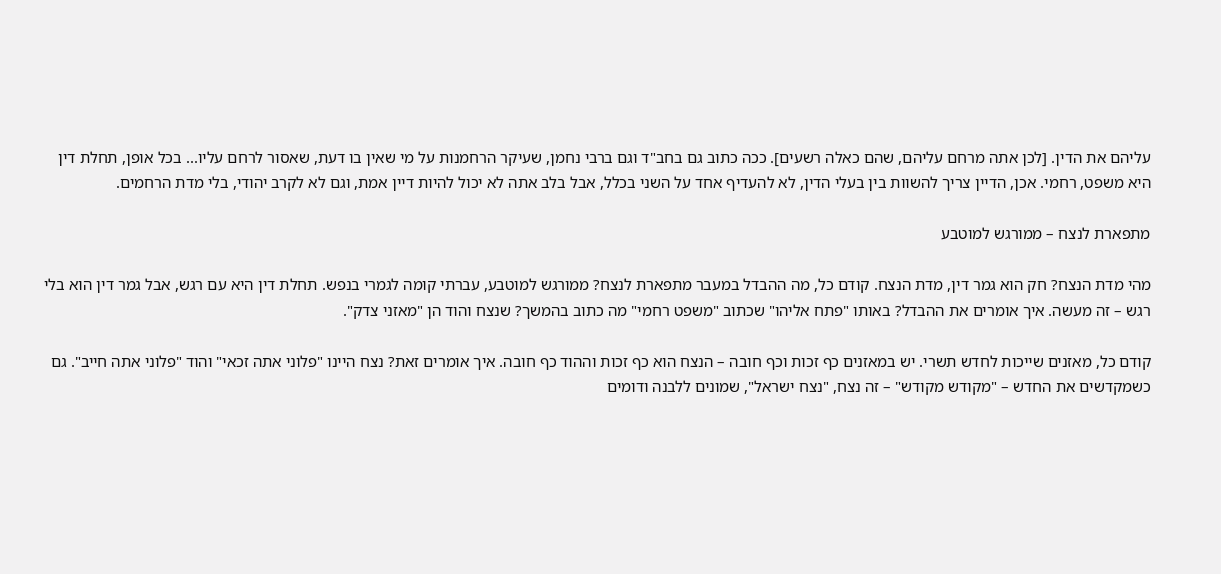עליהם את הדין. [לכן אתה מרחם עליהם, שהם כאלה רשעים]. ככה כתוב גם בחב"ד וגם ברבי נחמן, שעיקר הרחמנות על מי שאין בו דעת, שאסור לרחם עליו... בכל אופן, תחלת דין היא משפט, רחמי. אכן, הדיין צריך להשוות בין בעלי הדין, לא להעדיף אחד על השני בכלל, אבל בלב אתה לא יכול להיות דיין אמת, וגם לא לקרב יהודי, בלי מדת הרחמים.

מתפארת לנצח – ממורגש למוטבע

מהי מדת הנצח? חק הוא גמר דין, מדת הנצח. קודם כל, מה ההבדל במעבר מתפארת לנצח? ממורגש למוטבע, עברתי קומה לגמרי בנפש. תחלת דין היא עם רגש, אבל גמר דין הוא בלי רגש – זה מעשה. איך אומרים את ההבדל? באותו "פתח אליהו" שכתוב "משפט רחמי" מה כתוב בהמשך? שנצח והוד הן "מאזני צדק".

קודם כל, מאזנים שייכות לחדש תשרי. יש במאזנים כף זכות וכף חובה – הנצח הוא כף זכות וההוד כף חובה. איך אומרים זאת? נצח היינו "פלוני אתה זכאי" והוד "פלוני אתה חייב". גם כשמקדשים את החדש – "מקודש מקודש" – זה נצח, "נצח ישראל", שמונים ללבנה ודומים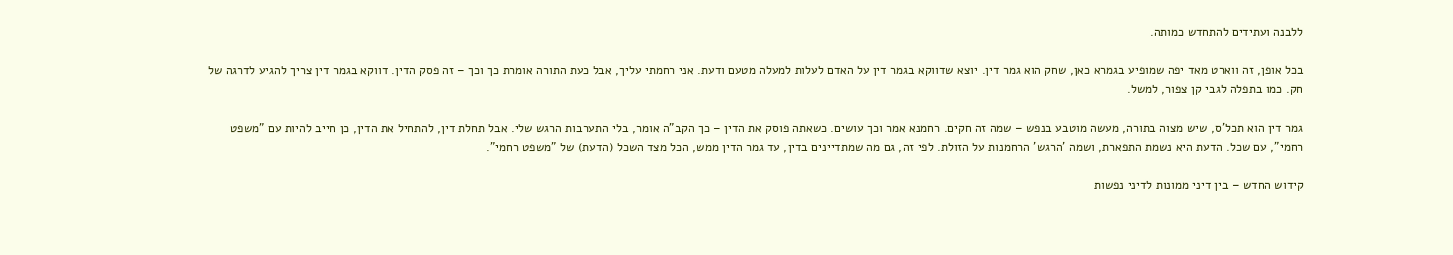ללבנה ועתידים להתחדש כמותה.

בכל אופן, זה ווארט מאד יפה שמופיע בגמרא כאן, שחק הוא גמר דין. יוצא שדווקא בגמר דין על האדם לעלות למעלה מטעם ודעת. אני רחמתי עליך, אבל כעת התורה אומרת כך וכך – זה פסק הדין. דווקא בגמר דין צריך להגיע לדרגה של חק. כמו בתפלה לגבי קן צפור, למשל.

גמר דין הוא תכל'ס, שיש מצוה בתורה, מעשה מוטבע בנפש – שמה זה חקים. רחמנא אמר וכך עושים. כשאתה פוסק את הדין – כך הקב"ה אומר, בלי התערבות הרגש שלי. אבל תחלת דין, להתחיל את הדין, כן חייב להיות עם "משפט רחמי", עם שכל. הדעת היא נשמת התפארת, ושמה 'הרגש' הרחמנות על הזולת. לפי זה, גם מה שמתדיינים בדין, עד גמר הדין ממש, הכל מצד השכל (הדעת) של "משפט רחמי".

קידוש החדש – בין דיני ממונות לדיני נפשות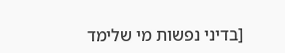[בדיני נפשות מי שלימד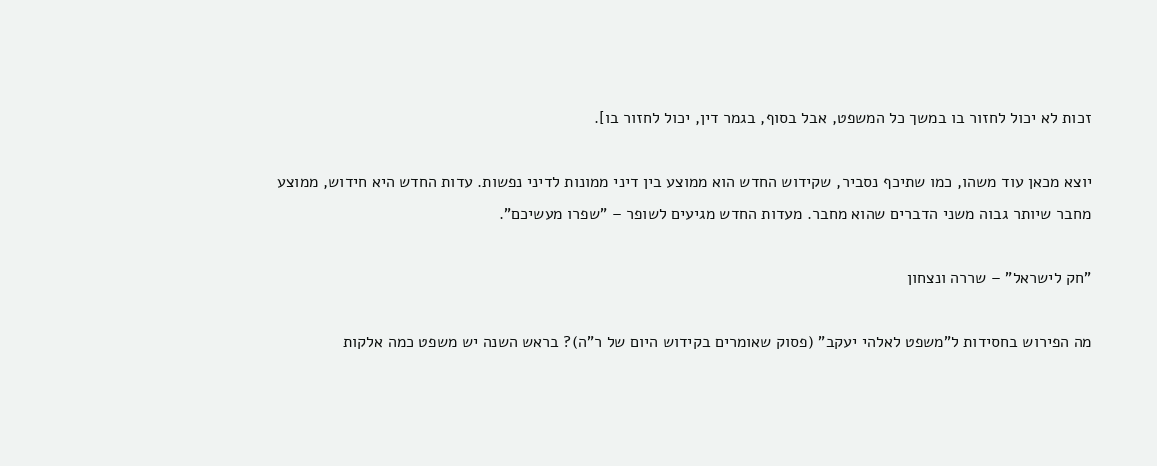זכות לא יכול לחזור בו במשך כל המשפט, אבל בסוף, בגמר דין, יכול לחזור בו].

יוצא מכאן עוד משהו, כמו שתיכף נסביר, שקידוש החדש הוא ממוצע בין דיני ממונות לדיני נפשות. עדות החדש היא חידוש, ממוצע מחבר שיותר גבוה משני הדברים שהוא מחבר. מעדות החדש מגיעים לשופר – "שפרו מעשיכם".

"חק לישראל" – שררה ונצחון

מה הפירוש בחסידות ל"משפט לאלהי יעקב" (פסוק שאומרים בקידוש היום של ר"ה)? בראש השנה יש משפט כמה אלקות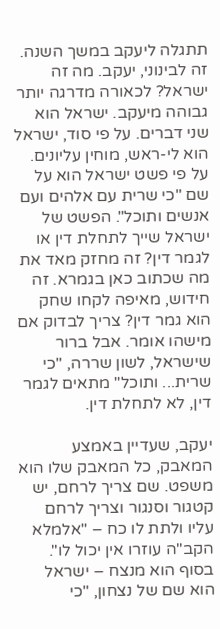תתגלה ליעקב במשך השנה. זה לבינוני, יעקב. מה זה ישראל? לכאורה מדרגה יותר גבוהה מיעקב. ישראל הוא שני דברים. על פי סוד, ישראל הוא לי-ראש, מוחין עליונים. על פי פשט ישראל הוא על שם "כי שרית עם אלהים ועם אנשים ותוכל". הפשט של ישראל שייך לתחלת דין או לגמר דין? זה מחזק מאד את מה שכתוב כאן בגמרא. זה חידוש, מאיפה לקחו שחק הוא גמר דין? צריך לבדוק אם מישהו אומר. אבל ברור שישראל, לשון שררה, "כי שרית... ותוכל" מתאים לגמר דין, לא לתחלת דין.

יעקב, שעדיין באמצע המאבק, כל המאבק שלו הוא משפט. שם צריך לרחם, יש קטגור וסנגור וצריך לרחם עליו ולתת לו כח – "אלמלא הקב"ה עוזרו אין יכול לו". בסוף הוא מנצח – ישראל הוא שם של נצחון, "כי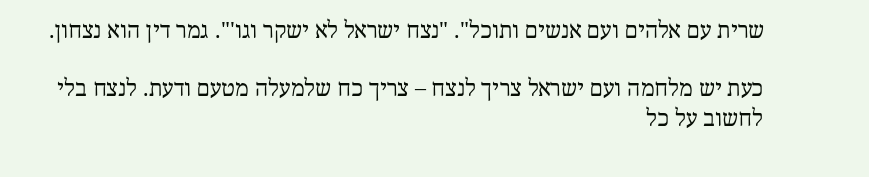שרית עם אלהים ועם אנשים ותוכל". "נצח ישראל לא ישקר וגו'". גמר דין הוא נצחון.

כעת יש מלחמה ועם ישראל צריך לנצח – צריך כח שלמעלה מטעם ודעת. לנצח בלי לחשוב על כל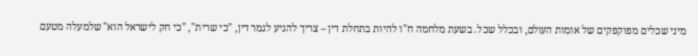מיני שכלים מפוקפקים של אומות העולם, ובכלל שכל. בשעת מלחמה ח"ו להיות בתחלת דין – צריך להגיע לגמר דין, "כי שרית", "כי חק לישראל הוא" שלמעלה מטעם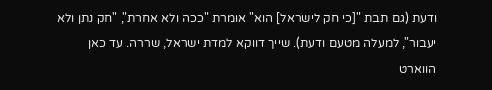ודעת (גם תבת "[כי חק לישראל] הוא" אומרת "ככה ולא אחרת", "חק נתן ולא יעבור", למעלה מטעם ודעת). שייך דווקא למדת ישראל, שררה. עד כאן הווארט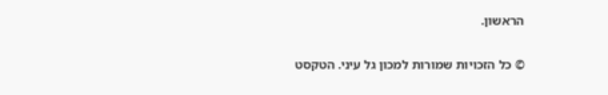הראשון.

© כל הזכויות שמורות למכון גל עיני. הטקסט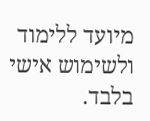מיועד ללימוד ולשימוש אישי בלבד.